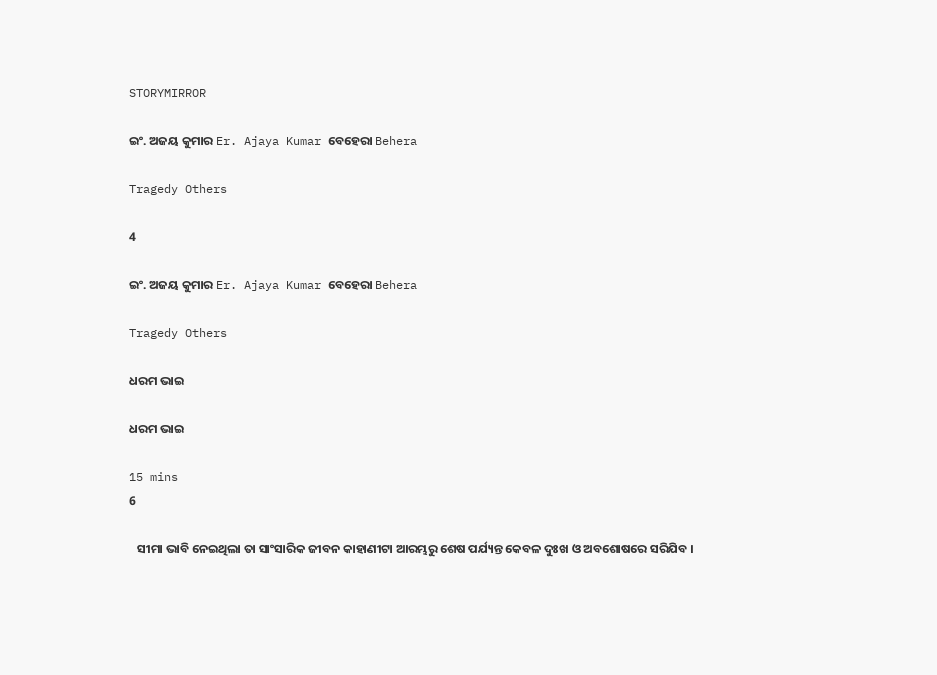STORYMIRROR

ଇଂ. ଅଜୟ କୁମାର Er. Ajaya Kumar ବେହେରା Behera

Tragedy Others

4

ଇଂ. ଅଜୟ କୁମାର Er. Ajaya Kumar ବେହେରା Behera

Tragedy Others

ଧରମ ଭାଇ

ଧରମ ଭାଇ

15 mins
6

   ସୀମା ଭାବି ନେଇଥିଲା ତା ସାଂସାରିକ ଜୀବନ କାହାଣୀଟା ଆରମ୍ଭରୁ ଶେଷ ପର୍ଯ୍ୟନ୍ତ କେବଳ ଦୁଃଖ ଓ ଅବଶୋଷରେ ସରିଯିବ ।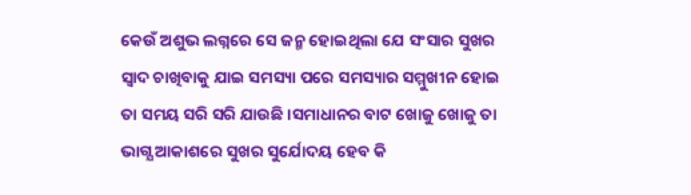କେଉଁ ଅଶୁଭ ଲଗ୍ନରେ ସେ ଜନ୍ମ ହୋଇଥିଲା ଯେ ସଂସାର ସୁଖର ସ୍ୱାଦ ଚାଖିବାକୁ ଯାଇ ସମସ୍ୟା ପରେ ସମସ୍ୟାର ସମ୍ମୁଖୀନ ହୋଇ ତା ସମୟ ସରି ସରି ଯାଉଛି ।ସମାଧାନର ବାଟ ଖୋଜୁ ଖୋଜୁ ତା ଭାଗ୍ଯ ଆକାଶରେ ସୁଖର ସୁର୍ଯୋଦୟ ହେବ କି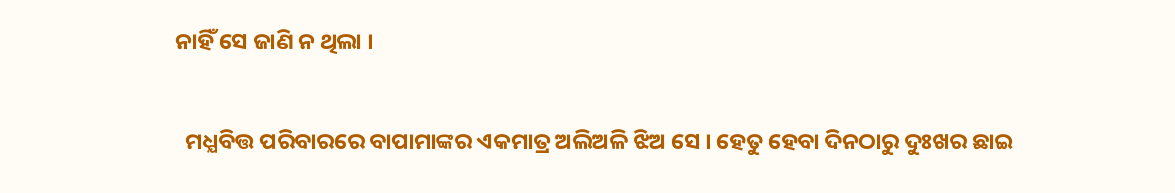ନାହିଁ ସେ ଜାଣି ନ ଥିଲା ।


  ମଧ୍ଯବିତ୍ତ ପରିବାରରେ ବାପାମାଙ୍କର ଏକମାତ୍ର ଅଲିଅଳି ଝିଅ ସେ । ହେତୁ ହେବା ଦିନଠାରୁ ଦୁଃଖର ଛାଇ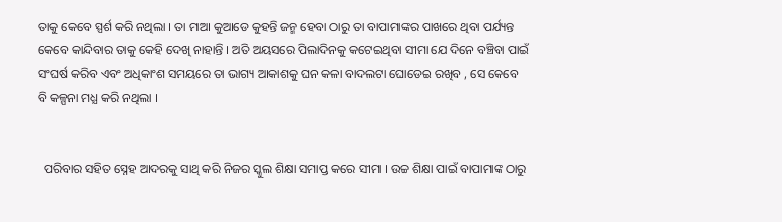ତାକୁ କେବେ ସ୍ପର୍ଶ କରି ନଥିଲା । ତା ମାଆ କୁଆଡେ କୁହନ୍ତି ଜନ୍ମ ହେବା ଠାରୁ ତା ବାପାମାଙ୍କର ପାଖରେ ଥିବା ପର୍ଯ୍ୟନ୍ତ କେବେ କାନ୍ଦିବାର ତାକୁ କେହି ଦେଖି ନାହାନ୍ତି । ଅତି ଅୟସରେ ପିଲାଦିନକୁ କଟେଇଥିବା ସୀମା ଯେ ଦିନେ ବଞ୍ଚିବା ପାଇଁ ସଂଘର୍ଷ କରିବ ଏବଂ ଅଧିକାଂଶ ସମୟରେ ତା ଭାଗ୍ୟ ଆକାଶକୁ ଘନ କଳା ବାଦଲଟା ଘୋଡେଇ ରଖିବ , ସେ କେବେ ବି କଳ୍ପନା ମଧ୍ଯ କରି ନଥିଲା ।


  ପରିବାର ସହିତ ସ୍ନେହ ଆଦରକୁ ସାଥି କରି ନିଜର ସ୍କୁଲ ଶିକ୍ଷା ସମାପ୍ତ କରେ ସୀମା । ଉଚ୍ଚ ଶିକ୍ଷା ପାଇଁ ବାପାମାଙ୍କ ଠାରୁ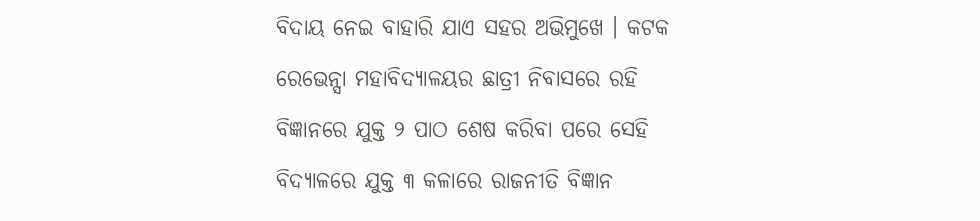ବିଦାୟ ନେଇ ବାହାରି ଯାଏ ସହର ଅଭିମୁଖେ । କଟକ ରେଭେନ୍ସା ମହାବିଦ୍ୟାଳୟର ଛାତ୍ରୀ ନିବାସରେ ରହି ବିଜ୍ଞାନରେ ଯୁକ୍ତ ୨ ପାଠ ଶେଷ କରିବା ପରେ ସେହି ବିଦ୍ୟାଳରେ ଯୁକ୍ତ ୩ କଳାରେ ରାଜନୀତି ବିଜ୍ଞାନ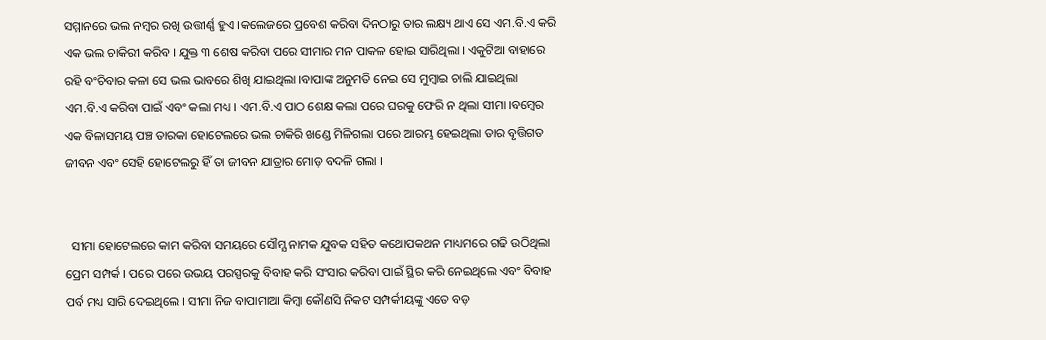ସମ୍ମାନରେ ଭଲ ନମ୍ବର ରଖି ଉତ୍ତୀର୍ଣ୍ଣ ହୁଏ ।କଲେଜରେ ପ୍ରବେଶ କରିବା ଦିନଠାରୁ ତାର ଲକ୍ଷ୍ୟ ଥାଏ ସେ ଏମ.ବି.ଏ କରି ଏକ ଭଲ ଚାକିରୀ କରିବ । ଯୁକ୍ତ ୩ ଶେଷ କରିବା ପରେ ସୀମାର ମନ ପାକଳ ହୋଇ ସାରିଥିଲା । ଏକୁଟିଆ ବାହାରେ ରହି ବଂଚିବାର କଳା ସେ ଭଲ ଭାବରେ ଶିଖି ଯାଇଥିଲା ।ବାପାଙ୍କ ଅନୁମତି ନେଇ ସେ ମୁମ୍ବାଇ ଚାଲି ଯାଇଥିଲା ଏମ.ବି.ଏ କରିବା ପାଇଁ ଏବଂ କଲା ମଧ୍ୟ । ଏମ.ବି.ଏ ପାଠ ଶେକ୍ଷ କଲା ପରେ ଘରକୁ ଫେରି ନ ଥିଲା ସୀମା ।ବମ୍ବେର ଏକ ବିଳାସମୟ ପଞ୍ଚ ତାରକା ହୋଟେଲରେ ଭଲ ଚାକିରି ଖଣ୍ଡେ ମିଳିଗଲା ପରେ ଆରମ୍ଭ ହେଇଥିଲା ତାର ବୃତ୍ତିଗତ ଜୀବନ ଏବଂ ସେହି ହୋଟେଲରୁ ହିଁ ତା ଜୀବନ ଯାତ୍ରାର ମୋଡ଼ ବଦଳି ଗଲା ।


  ସୀମା ହୋଟେଲରେ କାମ କରିବା ସମୟରେ ସୌମ୍ଯ ନାମକ ଯୁବକ ସହିତ କଥୋପକଥନ ମାଧ୍ୟମରେ ଗଢି ଉଠିଥିଲା ପ୍ରେମ ସମ୍ପର୍କ । ପରେ ପରେ ଉଭୟ ପରସ୍ପରକୁ ବିବାହ କରି ସଂସାର କରିବା ପାଇଁ ସ୍ଥିର କରି ନେଇଥିଲେ ଏବଂ ବିବାହ ପର୍ବ ମଧ୍ୟ ସାରି ଦେଇଥିଲେ । ସୀମା ନିଜ ବାପାମାଆ କିମ୍ବା କୌଣସି ନିକଟ ସମ୍ପର୍କୀୟଙ୍କୁ ଏତେ ବଡ଼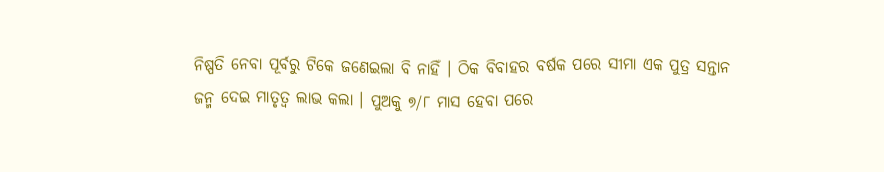ନିଷ୍ପତି ନେବା ପୂର୍ବରୁ ଟିକେ ଜଣେଇଲା ବି ନାହିଁ । ଠିକ ବିବାହର ବର୍ଷକ ପରେ ସୀମା ଏକ ପୁତ୍ର ସନ୍ତାନ ଜନ୍ମ ଦେଇ ମାତୃତ୍ୱ ଲାଭ କଲା । ପୁଅକୁ ୭/୮ ମାସ ହେବା ପରେ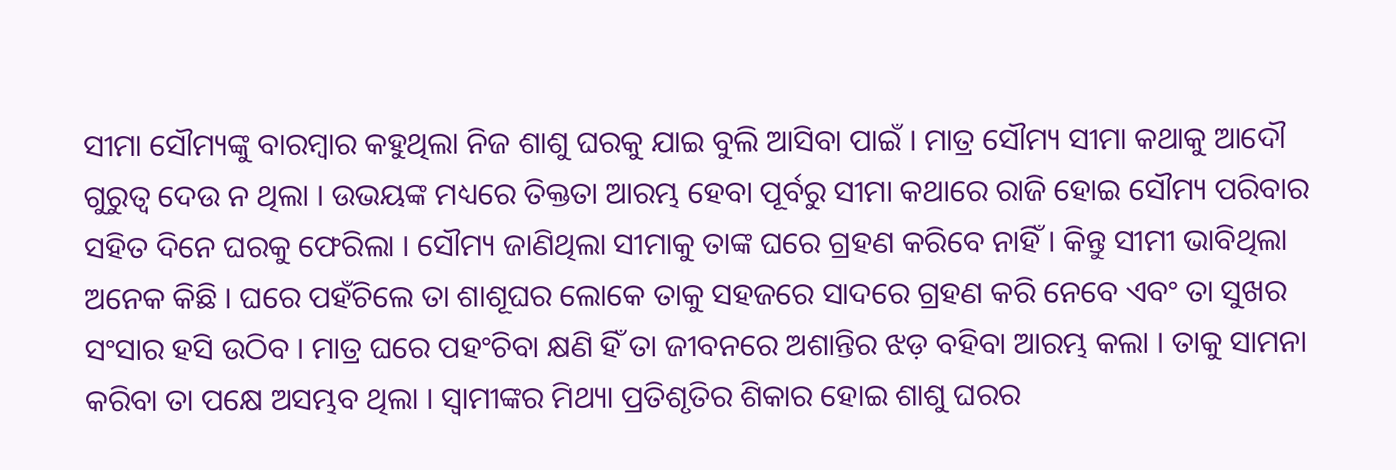ସୀମା ସୌମ୍ୟଙ୍କୁ ବାରମ୍ବାର କହୁଥିଲା ନିଜ ଶାଶୁ ଘରକୁ ଯାଇ ବୁଲି ଆସିବା ପାଇଁ । ମାତ୍ର ସୌମ୍ୟ ସୀମା କଥାକୁ ଆଦୌ ଗୁରୁତ୍ୱ ଦେଉ ନ ଥିଲା । ଉଭୟଙ୍କ ମଧ୍ୟରେ ତିକ୍ତତା ଆରମ୍ଭ ହେବା ପୂର୍ବରୁ ସୀମା କଥାରେ ରାଜି ହୋଇ ସୌମ୍ୟ ପରିବାର ସହିତ ଦିନେ ଘରକୁ ଫେରିଲା । ସୌମ୍ୟ ଜାଣିଥିଲା ସୀମାକୁ ତାଙ୍କ ଘରେ ଗ୍ରହଣ କରିବେ ନାହିଁ । କିନ୍ତୁ ସୀମୀ ଭାବିଥିଲା ଅନେକ କିଛି । ଘରେ ପହଁଚିଲେ ତା ଶାଶୂଘର ଲୋକେ ତାକୁ ସହଜରେ ସାଦରେ ଗ୍ରହଣ କରି ନେବେ ଏବଂ ତା ସୁଖର ସଂସାର ହସି ଉଠିବ । ମାତ୍ର ଘରେ ପହଂଚିବା କ୍ଷଣି ହିଁ ତା ଜୀବନରେ ଅଶାନ୍ତିର ଝଡ଼ ବହିବା ଆରମ୍ଭ କଲା । ତାକୁ ସାମନା କରିବା ତା ପକ୍ଷେ ଅସମ୍ଭବ ଥିଲା । ସ୍ୱାମୀଙ୍କର ମିଥ୍ୟା ପ୍ରତିଶୃତିର ଶିକାର ହୋଇ ଶାଶୁ ଘରର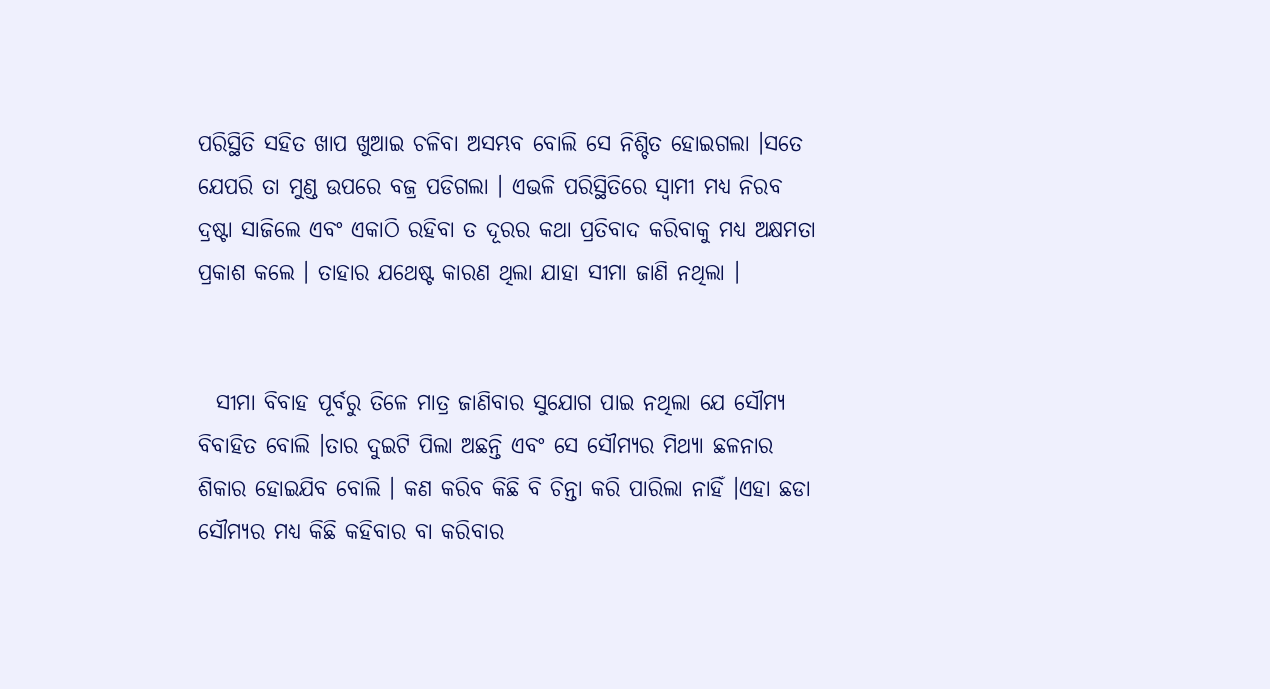ପରିସ୍ଥିତି ସହିତ ଖାପ ଖୁଆଇ ଚଳିବା ଅସମ୍ଭବ ବୋଲି ସେ ନିଶ୍ଚିତ ହୋଇଗଲା ।ସତେ ଯେପରି ତା ମୁଣ୍ଡ ଉପରେ ବଜ୍ର ପଡିଗଲା । ଏଭଳି ପରିସ୍ଥିତିରେ ସ୍ୱାମୀ ମଧ୍ୟ ନିରବ ଦ୍ରଷ୍ଟା ସାଜିଲେ ଏବଂ ଏକାଠି ରହିବା ତ ଦୂରର କଥା ପ୍ରତିବାଦ କରିବାକୁ ମଧ୍ଯ ଅକ୍ଷମତା ପ୍ରକାଶ କଲେ । ତାହାର ଯଥେଷ୍ଟ କାରଣ ଥିଲା ଯାହା ସୀମା ଜାଣି ନଥିଲା ।


  ସୀମା ବିବାହ ପୂର୍ବରୁ ତିଳେ ମାତ୍ର ଜାଣିବାର ସୁଯୋଗ ପାଇ ନଥିଲା ଯେ ସୌମ୍ୟ ବିବାହିତ ବୋଲି ।ତାର ଦୁଇଟି ପିଲା ଅଛନ୍ତି ଏବଂ ସେ ସୌମ୍ୟର ମିଥ୍ୟା ଛଳନାର ଶିକାର ହୋଇଯିବ ବୋଲି । କଣ କରିବ କିଛି ବି ଚିନ୍ତା କରି ପାରିଲା ନାହିଁ ।ଏହା ଛଡା ସୌମ୍ୟର ମଧ୍ୟ କିଛି କହିବାର ବା କରିବାର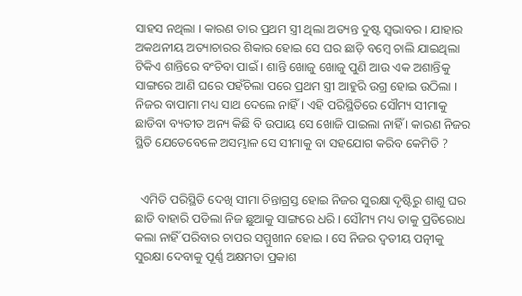ସାହସ ନଥିଲା । କାରଣ ତାର ପ୍ରଥମ ସ୍ତ୍ରୀ ଥିଲା ଅତ୍ୟନ୍ତ ଦୁଷ୍ଟ ସ୍ୱଭାବର । ଯାହାର ଅକଥନୀୟ ଅତ୍ୟାଚାରର ଶିକାର ହୋଇ ସେ ଘର ଛାଡ଼ି ବମ୍ବେ ଚାଲି ଯାଇଥିଲା ଟିକିଏ ଶାନ୍ତିରେ ବଂଚିବା ପାଇଁ । ଶାନ୍ତି ଖୋଜୁ ଖୋଜୁ ପୁଣି ଆଉ ଏକ ଅଶାନ୍ତିକୁ ସାଙ୍ଗରେ ଆଣି ଘରେ ପହଁଚିଲା ପରେ ପ୍ରଥମ ସ୍ତ୍ରୀ ଆହୁରି ଉଗ୍ର ହୋଇ ଉଠିଲା । ନିଜର ବାପାମା ମଧ୍ୟ ସାଥ ଦେଲେ ନାହିଁ । ଏହି ପରିସ୍ଥିତିରେ ସୌମ୍ୟ ସୀମାକୁ ଛାଡିବା ବ୍ୟତୀତ ଅନ୍ୟ କିଛି ବି ଉପାୟ ସେ ଖୋଜି ପାଇଲା ନାହିଁ । କାରଣ ନିଜର ସ୍ଥିତି ଯେତେବେଳେ ଅସମ୍ଭାଳ ସେ ସୀମାକୁ ବା ସହଯୋଗ କରିବ କେମିତି ?


  ଏମିତି ପରିସ୍ଥିତି ଦେଖି ସୀମା ଚିନ୍ତାଗ୍ରସ୍ତ ହୋଇ ନିଜର ସୁରକ୍ଷା ଦୃଷ୍ଟିରୁ ଶାଶୁ ଘର ଛାଡି ବାହାରି ପଡିଲା ନିଜ ଛୁଆକୁ ସାଙ୍ଗରେ ଧରି । ସୌମ୍ୟ ମଧ୍ୟ ତାକୁ ପ୍ରତିରୋଧ କଲା ନାହିଁ ପରିବାର ଚାପର ସମ୍ମୁଖୀନ ହୋଇ । ସେ ନିଜର ଦ୍ୱତୀୟ ପତ୍ନୀକୁ ସୁରକ୍ଷା ଦେବାକୁ ପୂର୍ଣ୍ଣ ଅକ୍ଷମତା ପ୍ରକାଶ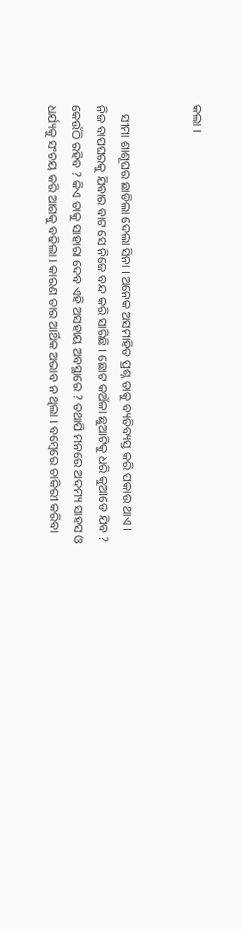କଲା ।


   ସୀମା ଶାଶୂଘର ଛାଡିଲା ଦେଲା ସିନା । ଅନେକ ଅସମାହିତ ପ୍ରଶ୍ନ ତାକୁ ବ୍ୟତିବ୍ୟସ୍ତ କରି ପକାଉ ଥାଏ । ନିଜ ବାପଘରକୁ ଯିବାର ବାଟ ସେ ନିଜେ ବନ୍ଦ କରି ସାରିଛି । ଛୋଟ କଅଁଳା ଛୁଆଟିକୁ ଧରି କୁଆଡେ ଯିବ ? କେଉଁଠି ରହିବ ? କିଏ ତାକୁ ସାହାରା ଦେବ ଏହି ଅସହାୟ ଅବସ୍ଥାରେ ? ତଥାପି ମନରେ ଅଦମ୍ୟ ସାହସ ଓ ଧର୍ଯ୍ୟକୁ ସଂଚୟ କରି ଆଗକୁ ବଢିଲା । କାରଣ ତାର ଆର୍ଥିକ ଅଭାବ ନ ଥିଲା । ବମ୍ବେରେ ଚାକିରୀ କରିବା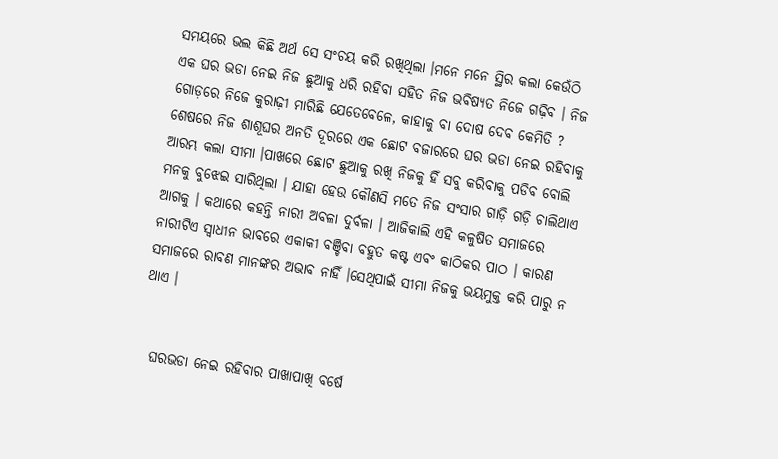ସମୟରେ ଭଲ କିଛି ଅର୍ଥ ସେ ସଂଚୟ କରି ରଖିଥିଲା ।ମନେ ମନେ ସ୍ଥିର କଲା କେଉଁଠି ଏକ ଘର ଭଡା ନେଇ ନିଜ ଛୁଆକୁ ଧରି ରହିବା ସହିତ ନିଜ ଭବିଷ୍ୟତ ନିଜେ ଗଢ଼ିବ । ନିଜ ଗୋଡ଼ରେ ନିଜେ କୁରାଢ଼ୀ ମାରିଛି ଯେତେବେଳେ, କାହାକୁ ବା ଦୋଷ ଦେବ କେମିତି ? ଶେଷରେ ନିଜ ଶାଶୂଘର ଅନତି ଦୂରରେ ଏକ ଛୋଟ ବଜାରରେ ଘର ଭଡା ନେଇ ରହିବାକୁ ଆରମ୍ଭ କଲା ସୀମା ।ପାଖରେ ଛୋଟ ଛୁଆକୁ ରଖି ନିଜକୁ ହିଁ ସବୁ କରିବାକୁ ପଡିବ ବୋଲି ମନକୁ ବୁଝେଇ ସାରିଥିଲା । ଯାହା ହେଉ କୌଣସି ମତେ ନିଜ ସଂସାର ଗାଡ଼ି ଗଡ଼ି ଚାଲିଥାଏ ଆଗକୁ । କଥାରେ କହନ୍ତି ନାରୀ ଅବଳା ଦୁର୍ବଳା । ଆଜିକାଲି ଏହି କଳୁଷିତ ସମାଜରେ ନାରୀଟିଏ ସ୍ୱାଧୀନ ଭାବରେ ଏକାକୀ ବଞ୍ଚିବା ବହୁତ କଷ୍ଟ ଏବଂ କାଠିକର ପାଠ । କାରଣ ସମାଜରେ ରାବଣ ମାନଙ୍କର ଅଭାବ ନାହିଁ ।ସେଥିପାଇଁ ସୀମା ନିଜକୁ ଭୟମୁକ୍ତ କରି ପାରୁ ନ ଥାଏ ।


  ଘରଭଡା ନେଇ ରହିବାର ପାଖାପାଖି ବର୍ଷେ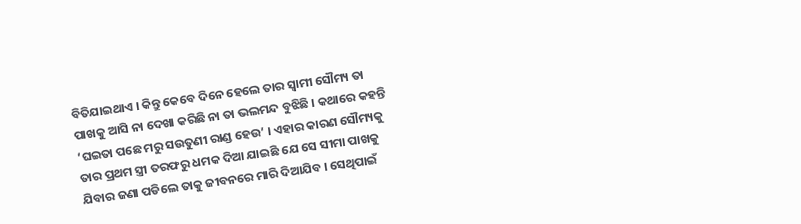ବିତିଯାଇଥାଏ । କିନ୍ତୁ କେବେ ଦିନେ ହେଲେ ତାର ସ୍ୱାମୀ ସୌମ୍ୟ ତା ପାଖକୁ ଆସି ନା ଦେଖା କରିଛି ନା ତା ଭଲମନ୍ଦ ବୁଝିଛି । କଥାରେ କହନ୍ତି ‘ଘଇତା ପଛେ ମରୁ ସଉତୁଣୀ ରାଣ୍ଡ ହେଉ’ । ଏହାର କାରଣ ସୌମ୍ୟକୁ ତାର ପ୍ରଥମ ସ୍ତ୍ରୀ ତରଫରୁ ଧମକ ଦିଆ ଯାଇଛି ଯେ ସେ ସୀମା ପାଖକୁ ଯିବାର ଜଣା ପଡିଲେ ତାକୁ ଜୀବନରେ ମାରି ଦିଆଯିବ । ସେଥିପାଇଁ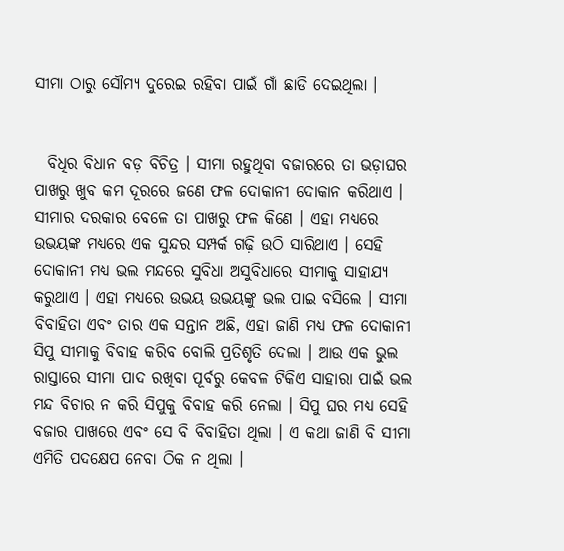ସୀମା ଠାରୁ ସୌମ୍ୟ ଦୁରେଇ ରହିବା ପାଇଁ ଗାଁ ଛାଡି ଦେଇଥିଲା ।


  ବିଧିର ବିଧାନ ବଡ଼ ବିଚିତ୍ର । ସୀମା ରହୁଥିବା ବଜାରରେ ତା ଭଡ଼ାଘର ପାଖରୁ ଖୁବ କମ ଦୂରରେ ଜଣେ ଫଳ ଦୋକାନୀ ଦୋକାନ କରିଥାଏ । ସୀମାର ଦରକାର ବେଳେ ତା ପାଖରୁ ଫଳ କିଣେ । ଏହା ମଧ୍ୟରେ ଉଭୟଙ୍କ ମଧ୍ୟରେ ଏକ ସୁନ୍ଦର ସମ୍ପର୍କ ଗଢ଼ି ଉଠି ସାରିଥାଏ । ସେହି ଦୋକାନୀ ମଧ୍ୟ ଭଲ ମନ୍ଦରେ ସୁବିଧା ଅସୁବିଧାରେ ସୀମାକୁ ସାହାଯ୍ୟ କରୁଥାଏ । ଏହା ମଧ୍ୟରେ ଉଭୟ ଉଭୟଙ୍କୁ ଭଲ ପାଇ ବସିଲେ । ସୀମା ବିବାହିତା ଏବଂ ତାର ଏକ ସନ୍ତାନ ଅଛି, ଏହା ଜାଣି ମଧ୍ୟ ଫଳ ଦୋକାନୀ ସିପୁ ସୀମାକୁ ବିବାହ କରିବ ବୋଲି ପ୍ରତିଶୃତି ଦେଲା । ଆଉ ଏକ ଭୁଲ ରାସ୍ତାରେ ସୀମା ପାଦ ରଖିବା ପୂର୍ବରୁ କେବଳ ଟିକିଏ ସାହାରା ପାଇଁ ଭଲ ମନ୍ଦ ବିଚାର ନ କରି ସିପୁକୁ ବିବାହ କରି ନେଲା । ସିପୁ ଘର ମଧ୍ୟ ସେହି ବଜାର ପାଖରେ ଏବଂ ସେ ବି ବିବାହିତା ଥିଲା । ଏ କଥା ଜାଣି ବି ସୀମା ଏମିତି ପଦକ୍ଷେପ ନେବା ଠିକ ନ ଥିଲା ।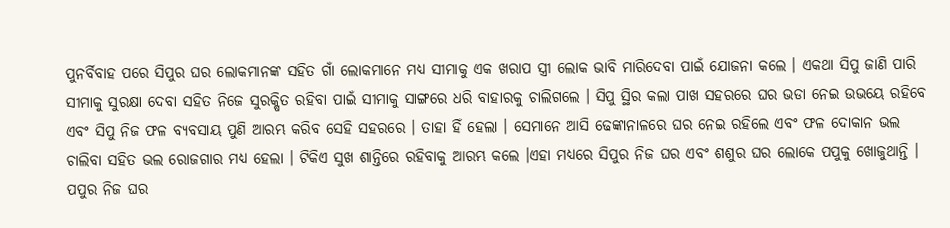ପୁନର୍ବିବାହ ପରେ ସିପୁର ଘର ଲୋକମାନଙ୍କ ସହିତ ଗାଁ ଲୋକମାନେ ମଧ୍ୟ ସୀମାକୁ ଏକ ଖରାପ ସ୍ତ୍ରୀ ଲୋକ ଭାବି ମାରିଦେବା ପାଇଁ ଯୋଜନା କଲେ । ଏକଥା ସିପୁ ଜାଣି ପାରି ସୀମାକୁ ସୁରକ୍ଷା ଦେବା ସହିତ ନିଜେ ସୁରକ୍ଷିତ ରହିବା ପାଇଁ ସୀମାକୁ ସାଙ୍ଗରେ ଧରି ବାହାରକୁ ଚାଲିଗଲେ । ସିପୁ ସ୍ଥିର କଲା ପାଖ ସହରରେ ଘର ଭଡା ନେଇ ଉଭୟେ ରହିବେ ଏବଂ ସିପୁ ନିଜ ଫଳ ବ୍ୟବସାୟ ପୁଣି ଆରମ୍ଭ କରିବ ସେହି ସହରରେ । ତାହା ହିଁ ହେଲା । ସେମାନେ ଆସି ଢେଙ୍କାନାଳରେ ଘର ନେଇ ରହିଲେ ଏବଂ ଫଳ ଦୋକାନ ଭଲ ଚାଲିବା ସହିତ ଭଲ ରୋଜଗାର ମଧ୍ୟ ହେଲା । ଟିକିଏ ସୁଖ ଶାନ୍ତିରେ ରହିବାକୁ ଆରମ୍ଭ କଲେ ।ଏହା ମଧ୍ୟରେ ସିପୁର ନିଜ ଘର ଏବଂ ଶଶୁର ଘର ଲୋକେ ପପୁକୁ ଖୋଜୁଥାନ୍ତି । ପପୁର ନିଜ ଘର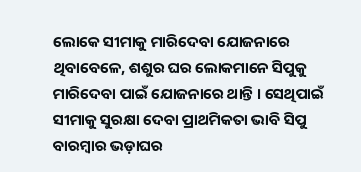ଲୋକେ ସୀମାକୁ ମାରିଦେବା ଯୋଜନାରେ ଥିବାବେଳେ, ଶଶୁର ଘର ଲୋକମାନେ ସିପୁକୁ ମାରିଦେବା ପାଇଁ ଯୋଜନାରେ ଥାନ୍ତି । ସେଥିପାଇଁ ସୀମାକୁ ସୁରକ୍ଷା ଦେବା ପ୍ରାଥମିକତା ଭାବି ସିପୁ ବାରମ୍ବାର ଭଡ଼ାଘର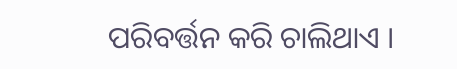ପରିବର୍ତ୍ତନ କରି ଚାଲିଥାଏ ।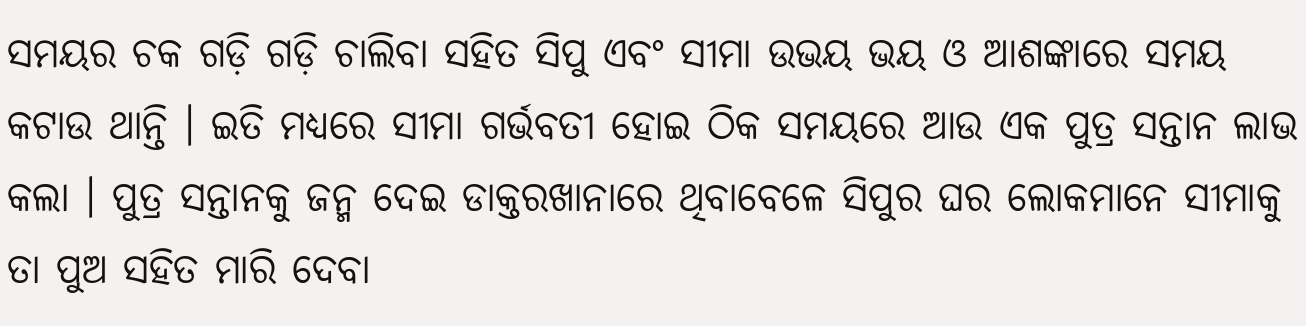ସମୟର ଚକ ଗଡ଼ି ଗଡ଼ି ଚାଲିବା ସହିତ ସିପୁ ଏବଂ ସୀମା ଉଭୟ ଭୟ ଓ ଆଶଙ୍କାରେ ସମୟ କଟାଉ ଥାନ୍ତି । ଇତି ମଧ୍ୟରେ ସୀମା ଗର୍ଭବତୀ ହୋଇ ଠିକ ସମୟରେ ଆଉ ଏକ ପୁତ୍ର ସନ୍ତାନ ଲାଭ କଲା । ପୁତ୍ର ସନ୍ତାନକୁ ଜନ୍ମ ଦେଇ ଡାକ୍ତରଖାନାରେ ଥିବାବେଳେ ସିପୁର ଘର ଲୋକମାନେ ସୀମାକୁ ତା ପୁଅ ସହିତ ମାରି ଦେବା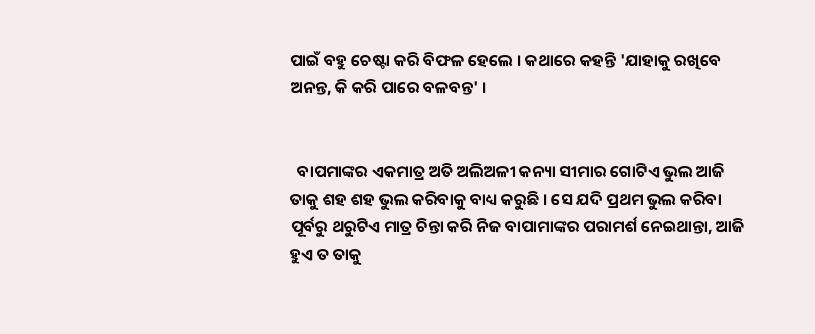ପାଇଁ ବହୁ ଚେଷ୍ଟା କରି ବିଫଳ ହେଲେ । କଥାରେ କହନ୍ତି 'ଯାହାକୁ ରଖିବେ ଅନନ୍ତ, କି କରି ପାରେ ବଳବନ୍ତ' ।


  ବାପମାଙ୍କର ଏକମାତ୍ର ଅତି ଅଲିଅଳୀ କନ୍ୟା ସୀମାର ଗୋଟିଏ ଭୁଲ ଆଜି ତାକୁ ଶହ ଶହ ଭୁଲ କରିବାକୁ ବାଧ୍ୟ କରୁଛି । ସେ ଯଦି ପ୍ରଥମ ଭୁଲ କରିବା ପୂର୍ବରୁ ଥରୁଟିଏ ମାତ୍ର ଚିନ୍ତା କରି ନିଜ ବାପାମାଙ୍କର ପରାମର୍ଶ ନେଇଥାନ୍ତା, ଆଜି ହୁଏ ତ ତାକୁ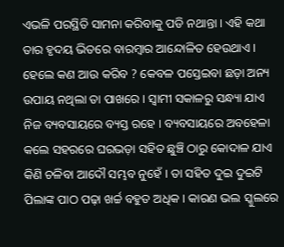ଏଭଳି ପରସ୍ଥିତି ସାମନା କରିବାକୁ ପଡି ନଥାନ୍ତା । ଏହି କଥା ତାର ହୃଦୟ ଭିତରେ ବାରମ୍ବାର ଆନ୍ଦୋଳିତ ହେଉଥାଏ । ହେଲେ କଣ ଆଉ କରିବ ? କେବଳ ପସ୍ତେଇବା ଛଡ଼ା ଅନ୍ୟ ଉପାୟ ନଥିଲା ତା ପାଖରେ । ସ୍ୱାମୀ ସକାଳରୁ ସନ୍ଧ୍ୟା ଯାଏ ନିଜ ବ୍ୟବସାୟରେ ବ୍ୟସ୍ତ ରହେ । ବ୍ୟବସାୟରେ ଅବହେଳା କଲେ ସହରରେ ଘରଭଡ଼ା ସହିତ ଛୁଞ୍ଚି ଠାରୁ କୋଦାଳ ଯାଏ କିଣି ଚଳିବା ଆଦୌ ସମ୍ଭବ ନୁହେଁ । ତା ସହିତ ଦୁଇ ଦୁଇଟି ପିଲାଙ୍କ ପାଠ ପଢ଼ା ଖର୍ଚ୍ଚ ବହୁତ ଅଧିକ । କାରଣ ଭଲ ସ୍କୁଲରେ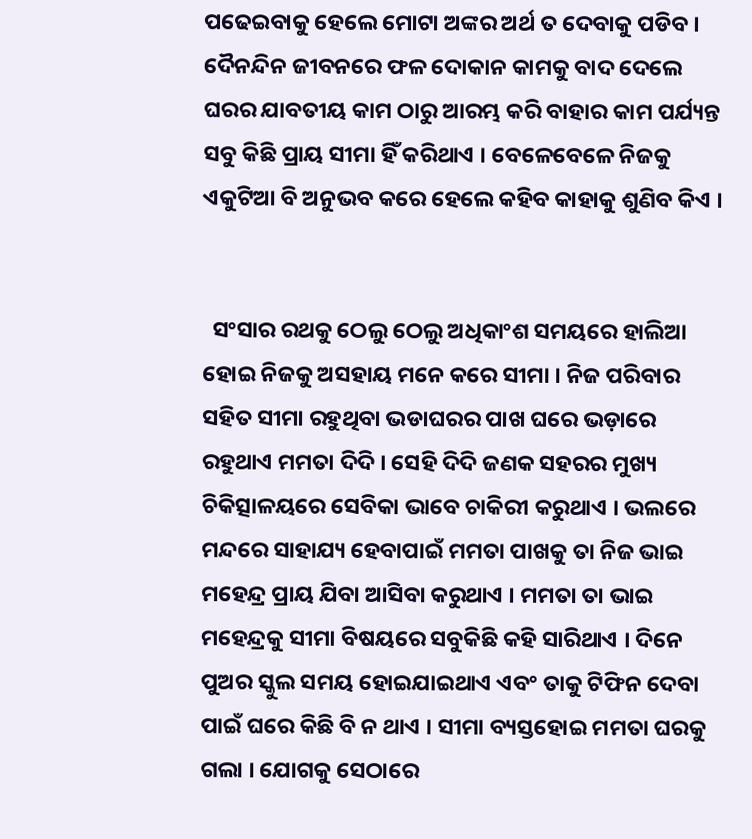ପଢେଇବାକୁ ହେଲେ ମୋଟା ଅଙ୍କର ଅର୍ଥ ତ ଦେବାକୁ ପଡିବ । ଦୈନନ୍ଦିନ ଜୀବନରେ ଫଳ ଦୋକାନ କାମକୁ ବାଦ ଦେଲେ ଘରର ଯାବତୀୟ କାମ ଠାରୁ ଆରମ୍ଭ କରି ବାହାର କାମ ପର୍ଯ୍ୟନ୍ତ ସବୁ କିଛି ପ୍ରାୟ ସୀମା ହିଁ କରିଥାଏ । ବେଳେବେଳେ ନିଜକୁ ଏକୁଟିଆ ବି ଅନୁଭବ କରେ ହେଲେ କହିବ କାହାକୁ ଶୁଣିବ କିଏ ।


  ସଂସାର ରଥକୁ ଠେଲୁ ଠେଲୁ ଅଧିକାଂଶ ସମୟରେ ହାଲିଆ ହୋଇ ନିଜକୁ ଅସହାୟ ମନେ କରେ ସୀମା । ନିଜ ପରିବାର ସହିତ ସୀମା ରହୁଥିବା ଭଡାଘରର ପାଖ ଘରେ ଭଡ଼ାରେ ରହୁଥାଏ ମମତା ଦିଦି । ସେହି ଦିଦି ଜଣକ ସହରର ମୁଖ୍ୟ ଚିକିତ୍ସାଳୟରେ ସେବିକା ଭାବେ ଚାକିରୀ କରୁଥାଏ । ଭଲରେ ମନ୍ଦରେ ସାହାଯ୍ୟ ହେବାପାଇଁ ମମତା ପାଖକୁ ତା ନିଜ ଭାଇ ମହେନ୍ଦ୍ର ପ୍ରାୟ ଯିବା ଆସିବା କରୁଥାଏ । ମମତା ତା ଭାଇ ମହେନ୍ଦ୍ରକୁ ସୀମା ବିଷୟରେ ସବୁକିଛି କହି ସାରିଥାଏ । ଦିନେ ପୁଅର ସ୍କୁଲ ସମୟ ହୋଇଯାଇଥାଏ ଏବଂ ତାକୁ ଟିଫିନ ଦେବା ପାଇଁ ଘରେ କିଛି ବି ନ ଥାଏ । ସୀମା ବ୍ୟସ୍ତହୋଇ ମମତା ଘରକୁ ଗଲା । ଯୋଗକୁ ସେଠାରେ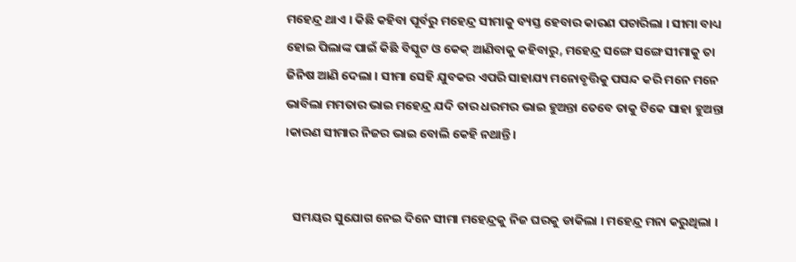ମହେନ୍ଦ୍ର ଥାଏ । କିଛି କହିବା ପୂର୍ବରୁ ମହେନ୍ଦ୍ର ସୀମାକୁ ବ୍ୟସ୍ତ ହେବାର କାରଣ ପଚାରିଲା । ସୀମା ବାଧ୍ୟ ହୋଇ ପିଲାଙ୍କ ପାଇଁ କିଛି ବିସ୍କୁଟ ଓ କେକ୍ ଆଣିବାକୁ କହିବାରୁ, ମହେନ୍ଦ୍ର ସଙ୍ଗେ ସଙ୍ଗେ ସୀମାକୁ ତା ଜିନିଷ ଆଣି ଦେଲା । ସୀମା ସେହି ଯୁବକର ଏପରି ସାହାଯ୍ୟ ମନୋବୃତ୍ତିକୁ ପସନ୍ଦ କରି ମନେ ମନେ ଭାବିଲା ମମତାର ଭାଇ ମହେନ୍ଦ୍ର ଯଦି ତାର ଧରମର ଭାଇ ହୁଅନ୍ତା ତେବେ ତାକୁ ଟିକେ ସାହା ହୁଅନ୍ତା ।କାରଣ ସୀମାର ନିଜର ଭାଇ ବୋଲି କେହି ନଥାନ୍ତି ।


   ସମୟର ସୁଯୋଗ ନେଇ ଦିନେ ସୀମା ମହେନ୍ଦ୍ରକୁ ନିଜ ଘରକୁ ଡାକିଲା । ମହେନ୍ଦ୍ର ମନା କରୁଥିଲା ।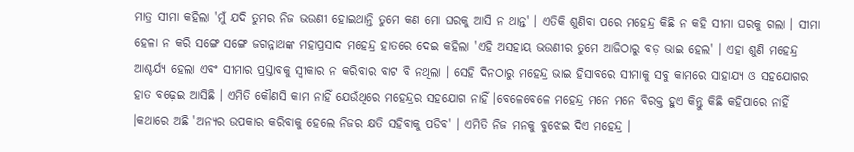ମାତ୍ର ସୀମା କହିଲା 'ମୁଁ ଯଦି ତୁମର ନିଜ ଭଉଣୀ ହୋଇଥାନ୍ତି ତୁମେ କଣ ମୋ ଘରକୁ ଆସି ନ ଥାନ୍ତ' । ଏତିକି ଶୁଣିବା ପରେ ମହେନ୍ଦ୍ର କିଛି ନ କହି ସୀମା ଘରକୁ ଗଲା । ସୀମା ହେଳା ନ କରି ସଙ୍ଗେ ସଙ୍ଗେ ଜଗନ୍ନାଥଙ୍କ ମହାପ୍ରସାଦ ମହେନ୍ଦ୍ର ହାତରେ ଦେଇ କହିଲା 'ଏହି ଅସହାୟ ଭଉଣୀର ତୁମେ ଆଜିଠାରୁ ବଡ଼ ଭାଇ ହେଲ' । ଏହା ଶୁଣି ମହେନ୍ଦ୍ର ଆଶ୍ଚର୍ଯ୍ୟ ହେଲା ଏବଂ ସୀମାର ପ୍ରସ୍ତାବକୁ ସ୍ୱୀକାର ନ କରିବାର ବାଟ ବି ନଥିଲା । ସେହି ଦିନଠାରୁ ମହେନ୍ଦ୍ର ଭାଇ ହିସାବରେ ସୀମାକୁ ସବୁ କାମରେ ସାହାଯ୍ୟ ଓ ସହଯୋଗର ହାତ ବଢ଼େଇ ଆସିଛି । ଏମିତି କୌଣସି କାମ ନାହିଁ ଯେଉଁଥିରେ ମହେନ୍ଦ୍ରର ସହଯୋଗ ନାହିଁ ।ବେଳେବେଳେ ମହେନ୍ଦ୍ର ମନେ ମନେ ବିରକ୍ତ ହୁଏ କିନ୍ତୁ କିଛି କହିପାରେ ନାହିଁ ।କଥାରେ ଅଛି 'ଅନ୍ୟର ଉପକାର କରିବାକୁ ହେଲେ ନିଜର କ୍ଷତି ସହିବାକୁ ପଡିବ' । ଏମିତି ନିଜ ମନକୁ ବୁଝେଇ ଦିଏ ମହେନ୍ଦ୍ର ।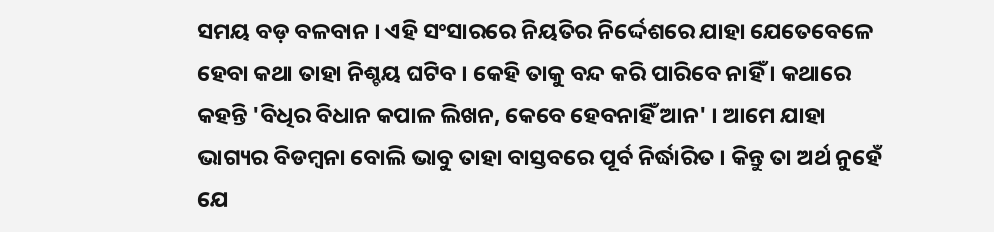ସମୟ ବଡ଼ ବଳବାନ । ଏହି ସଂସାରରେ ନିୟତିର ନିର୍ଦ୍ଦେଶରେ ଯାହା ଯେତେବେଳେ ହେବା କଥା ତାହା ନିଶ୍ଚୟ ଘଟିବ । କେହି ତାକୁ ବନ୍ଦ କରି ପାରିବେ ନାହିଁ । କଥାରେ କହନ୍ତି 'ବିଧିର ବିଧାନ କପାଳ ଲିଖନ, କେବେ ହେବନାହିଁ ଆନ' । ଆମେ ଯାହା ଭାଗ୍ୟର ବିଡମ୍ବନା ବୋଲି ଭାବୁ ତାହା ବାସ୍ତବରେ ପୂର୍ବ ନିର୍ଦ୍ଧାରିତ । କିନ୍ତୁ ତା ଅର୍ଥ ନୁହେଁ ଯେ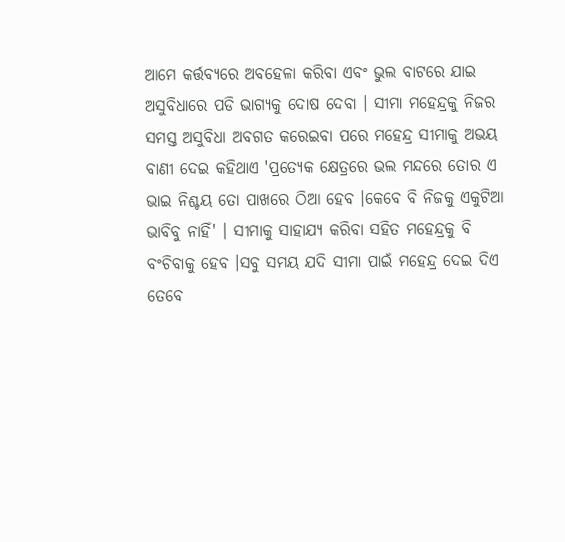ଆମେ କର୍ତ୍ତବ୍ୟରେ ଅବହେଳା କରିବା ଏବଂ ଭୁଲ ବାଟରେ ଯାଇ ଅସୁବିଧାରେ ପଡି ଭାଗ୍ୟକୁ ଦୋଷ ଦେବା । ସୀମା ମହେନ୍ଦ୍ରକୁ ନିଜର ସମସ୍ତ ଅସୁବିଧା ଅବଗତ କରେଇବା ପରେ ମହେନ୍ଦ୍ର ସୀମାକୁ ଅଭୟ ବାଣୀ ଦେଇ କହିଥାଏ 'ପ୍ରତ୍ୟେକ କ୍ଷେତ୍ରରେ ଭଲ ମନ୍ଦରେ ତୋର ଏ ଭାଇ ନିଶ୍ଚୟ ତୋ ପାଖରେ ଠିଆ ହେବ ।କେବେ ବି ନିଜକୁ ଏକୁଟିଆ ଭାବିବୁ ନାହିଁ' । ସୀମାକୁ ସାହାଯ୍ୟ କରିବା ସହିତ ମହେନ୍ଦ୍ରକୁ ବି ବଂଚିବାକୁ ହେବ ।ସବୁ ସମୟ ଯଦି ସୀମା ପାଇଁ ମହେନ୍ଦ୍ର ଦେଇ ଦିଏ ତେବେ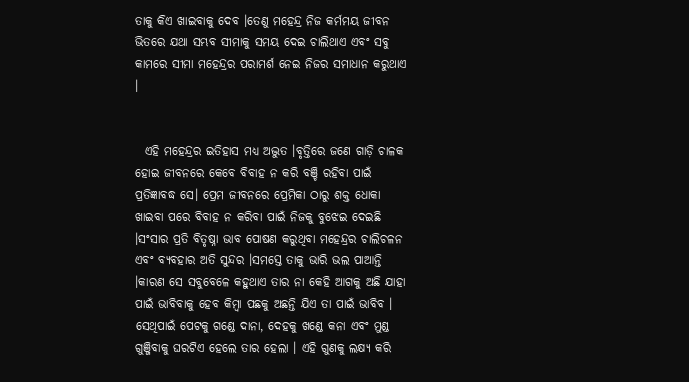ତାକୁ କିଏ ଖାଇବାକୁ ଦେବ ।ତେଣୁ ମହେନ୍ଦ୍ର ନିଜ କର୍ମମୟ ଜୀବନ ଭିତରେ ଯଥା ସମ୍ଭବ ସୀମାକୁ ସମୟ ଦେଇ ଚାଲିଥାଏ ଏବଂ ସବୁ କାମରେ ସୀମା ମହେନ୍ଦ୍ରର ପରାମର୍ଶ ନେଇ ନିଜର ସମାଧାନ କରୁଥାଏ ।


  ଏହି ମହେନ୍ଦ୍ରର ଇତିହାସ ମଧ୍ୟ ଅଦ୍ଭୁତ ।ବୃତ୍ତିରେ ଜଣେ ଗାଡ଼ି ଚାଳକ ହୋଇ ଜୀବନରେ କେବେ ବିବାହ ନ କରି ବଞ୍ଚି ରହିବା ପାଇଁ ପ୍ରତିଜ୍ଞାବଦ୍ଧ ସେ। ପ୍ରେମ ଜୀବନରେ ପ୍ରେମିକା ଠାରୁ ଶକ୍ତ ଧୋକା ଖାଇବା ପରେ ବିବାହ ନ କରିବା ପାଇଁ ନିଜକୁ ବୁଝେଇ ଦେଇଛି ।ସଂସାର ପ୍ରତି ବିତୃଷ୍ନା ଭାବ ପୋଷଣ କରୁଥିବା ମହେନ୍ଦ୍ରର ଚାଲିଚଳନ ଏବଂ ବ୍ୟବହାର ଅତି ସୁନ୍ଦର ।ସମସ୍ତେ ତାକୁ ଭାରି ଭଲ ପାଆନ୍ତି ।କାରଣ ସେ ସବୁବେଳେ କହୁଥାଏ ତାର ନା କେହି ଆଗକୁ ଅଛି ଯାହା ପାଇଁ ଭାବିବାକୁ ହେବ କିମ୍ବା ପଛକୁ ଅଛନ୍ତି ଯିଏ ତା ପାଇଁ ଭାବିବ । ସେଥିପାଇଁ ପେଟକୁ ଗଣ୍ଡେ ଦାନା, ଦେହକୁ ଖଣ୍ଡେ କନା ଏବଂ ମୁଣ୍ଡ ଗୁଞ୍ଜିବାକୁ ଘରଟିଏ ହେଲେ ତାର ହେଲା । ଏହି ଗୁଣକୁ ଲକ୍ଷ୍ୟ କରି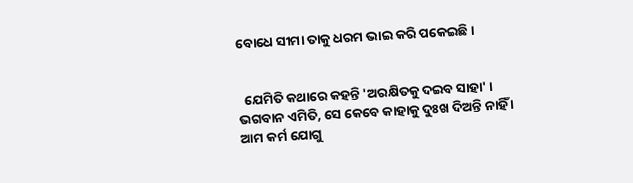ବୋଧେ ସୀମା ତାକୁ ଧରମ ଭାଇ କରି ପକେଇଛି ।


  ଯେମିତି କଥାରେ କହନ୍ତି 'ଅରକ୍ଷିତକୁ ଦଇବ ସାହା' । ଭଗବାନ ଏମିତି, ସେ କେବେ କାହାକୁ ଦୁଃଖ ଦିଅନ୍ତି ନାହିଁ । ଆମ କର୍ମ ଯୋଗୁ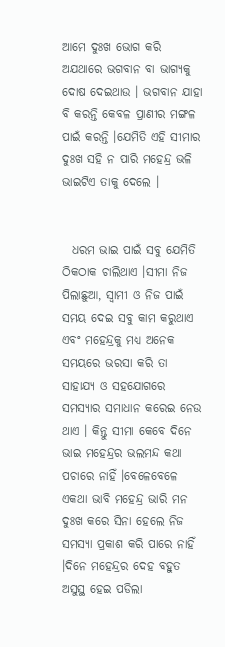ଆମେ ଦୁଃଖ ଭୋଗ କରି ଅଯଥାରେ ଭଗବାନ ବା ଭାଗ୍ୟକୁ ଦୋଷ ଦେଇଥାଉ । ଭଗବାନ ଯାହା ବି କରନ୍ତି କେବଳ ପ୍ରାଣୀର ମଙ୍ଗଳ ପାଇଁ କରନ୍ତି ।ଯେମିତି ଏହି ସୀମାର ଦୁଃଖ ସହି ନ ପାରି ମହେନ୍ଦ୍ର ଭଳି ଭାଇଟିଏ ତାକୁ ଦେଲେ ।


  ଧରମ ଭାଇ ପାଇଁ ସବୁ ଯେମିତି ଠିକଠାକ ଚାଲିଥାଏ ।ସୀମା ନିଜ ପିଲାଛୁଆ, ସ୍ୱାମୀ ଓ ନିଜ ପାଇଁ ସମୟ ଦେଇ ସବୁ କାମ କରୁଥାଏ ଏବଂ ମହେନ୍ଦ୍ରକୁ ମଧ୍ୟ ଅନେକ ସମୟରେ ଭରସା କରି ତା ସାହାଯ୍ୟ ଓ ସହଯୋଗରେ ସମସ୍ୟାର ସମାଧାନ କରେଇ ନେଉ ଥାଏ । କିନ୍ତୁ ସୀମା କେବେ ଦିନେ ଭାଇ ମହେନ୍ଦ୍ରର ଭଲମନ୍ଦ କଥା ପଚାରେ ନାହିଁ ।ବେଳେବେଳେ ଏକଥା ଭାବି ମହେନ୍ଦ୍ର ଭାରି ମନ ଦୁଃଖ କରେ ସିନା ହେଲେ ନିଜ ସମସ୍ୟା ପ୍ରକାଶ କରି ପାରେ ନାହିଁ ।ଦିନେ ମହେନ୍ଦ୍ରର ଦେହ ବହୁତ ଅସୁସ୍ଥ ହେଇ ପଡିଲା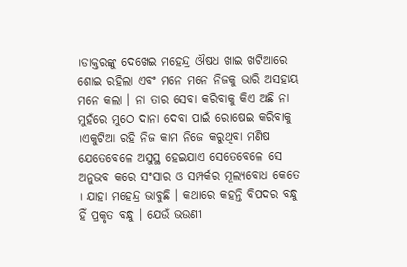।ଡାକ୍ତରଙ୍କୁ ଦେଖେଇ ମହେନ୍ଦ୍ର ଔଷଧ ଖାଇ ଖଟିଆରେ ଶୋଇ ରହିଲା ଏବଂ ମନେ ମନେ ନିଜକୁ ଭାରି ଅସହାୟ ମନେ କଲା । ନା ତାର ସେବା କରିବାକୁ କିଏ ଅଛି ନା ମୁହଁରେ ମୁଠେ ଦାନା ଦେବା ପାଇଁ ରୋଷେଇ କରିବାକୁ ।ଏକୁଟିଆ ରହି ନିଜ କାମ ନିଜେ କରୁଥିବା ମଣିଷ ଯେତେବେଳେ ଅସୁସ୍ଥ ହେଇଯାଏ ସେତେବେଳେ ସେ ଅନୁଭବ କରେ ସଂସାର ଓ ସମ୍ପର୍କର ମୂଲ୍ୟବୋଧ କେତେ । ଯାହା ମହେନ୍ଦ୍ର ଭାବୁଛି । କଥାରେ କହନ୍ତି ବିପଦର ବନ୍ଧୁ ହିଁ ପ୍ରକୃତ ବନ୍ଧୁ । ଯେଉଁ ଭଉଣୀ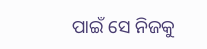ପାଇଁ ସେ ନିଜକୁ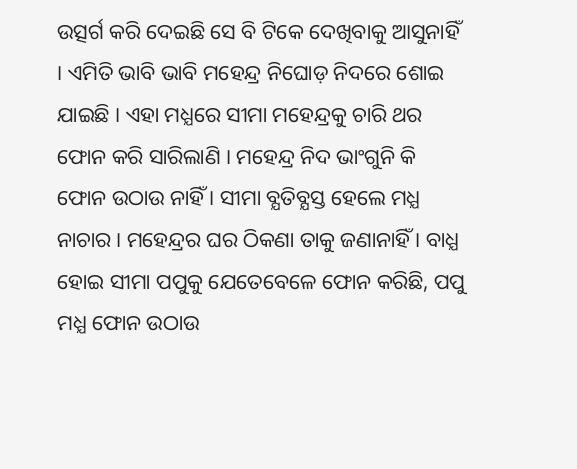ଉତ୍ସର୍ଗ କରି ଦେଇଛି ସେ ବି ଟିକେ ଦେଖିବାକୁ ଆସୁନାହିଁ । ଏମିତି ଭାବି ଭାବି ମହେନ୍ଦ୍ର ନିଘୋଡ଼ ନିଦରେ ଶୋଇ ଯାଇଛି । ଏହା ମଧ୍ଯରେ ସୀମା ମହେନ୍ଦ୍ରକୁ ଚାରି ଥର ଫୋନ କରି ସାରିଲାଣି । ମହେନ୍ଦ୍ର ନିଦ ଭାଂଗୁନି କି ଫୋନ ଉଠାଉ ନାହିଁ । ସୀମା ବ୍ଯତିବ୍ଯସ୍ତ ହେଲେ ମଧ୍ଯ ନାଚାର । ମହେନ୍ଦ୍ରର ଘର ଠିକଣା ତାକୁ ଜଣାନାହିଁ । ବାଧ୍ଯ ହୋଇ ସୀମା ପପୁକୁ ଯେତେବେଳେ ଫୋନ କରିଛି, ପପୁ ମଧ୍ଯ ଫୋନ ଉଠାଉ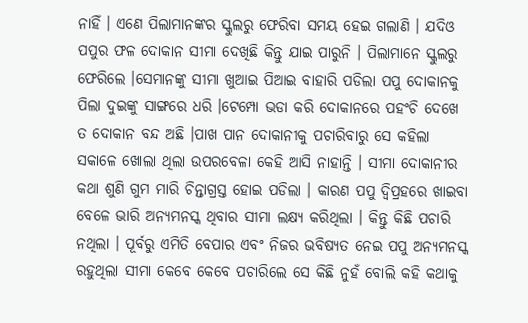ନାହିଁ । ଏଣେ ପିଲାମାନଙ୍କର ସ୍କୁଲରୁ ଫେରିବା ସମୟ ହେଇ ଗଲାଣି । ଯଦିଓ ପପୁର ଫଳ ଦୋକାନ ସୀମା ଦେଖିଛି କିନ୍ତୁ ଯାଇ ପାରୁନି । ପିଲାମାନେ ସ୍କୁଲରୁ ଫେରିଲେ ।ସେମାନଙ୍କୁ ସୀମା ଖୁଆଇ ପିଆଇ ବାହାରି ପଡିଲା ପପୁ ଦୋକାନକୁ ପିଲା ଦୁଇଙ୍କୁ ସାଙ୍ଗରେ ଧରି ।ଟେମ୍ପୋ ଭଡା କରି ଦୋକାନରେ ପହଂଚି ଦେଖେ ତ ଦୋକାନ ବନ୍ଦ ଅଛି ।ପାଖ ପାନ ଦୋକାନୀକୁ ପଚାରିବାରୁ ସେ କହିଲା ସକାଳେ ଖୋଲା ଥିଲା ଉପରବେଳା କେହି ଆସି ନାହାନ୍ତି । ସୀମା ଦୋକାନୀର କଥା ଶୁଣି ଗୁମ ମାରି ଚିନ୍ତାଗ୍ରସ୍ତ ହୋଇ ପଡିଲା । କାରଣ ପପୁ ଦ୍ଵିପ୍ରହରେ ଖାଇବା ବେଳେ ଭାରି ଅନ୍ୟମନସ୍କ ଥିବାର ସୀମା ଲକ୍ଷ୍ୟ କରିଥିଲା । କିନ୍ତୁ କିଛି ପଚାରି ନଥିଲା । ପୂର୍ବରୁ ଏମିତି ବେପାର ଏବଂ ନିଜର ଭବିଷ୍ୟତ ନେଇ ପପୁ ଅନ୍ୟମନସ୍କ ରହୁଥିଲା ସୀମା କେବେ କେବେ ପଚାରିଲେ ସେ କିଛି ନୁହଁ ବୋଲି କହି କଥାକୁ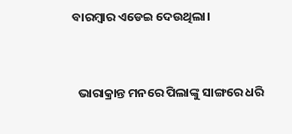ବାରମ୍ବାର ଏଡେଇ ଦେଉଥିଲା।


  ଭାରାକ୍ରାନ୍ତ ମନରେ ପିଲାଙ୍କୁ ସାଙ୍ଗରେ ଧରି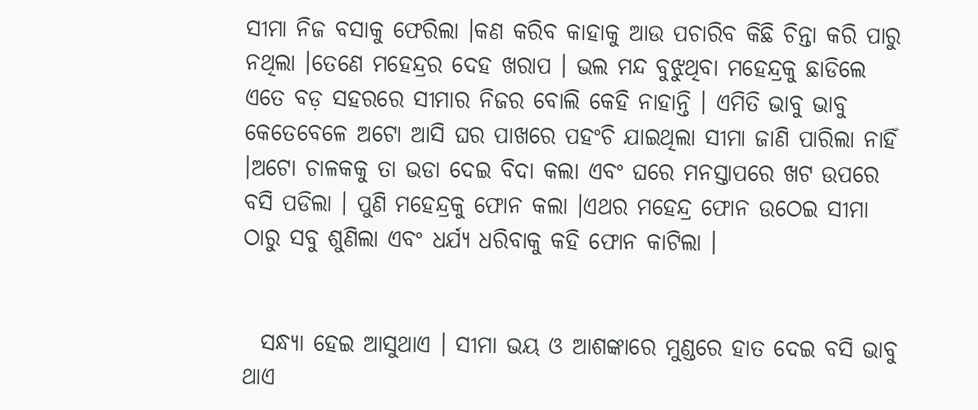ସୀମା ନିଜ ବସାକୁ ଫେରିଲା ।କଣ କରିବ କାହାକୁ ଆଉ ପଚାରିବ କିଛି ଚିନ୍ତା କରି ପାରୁ ନଥିଲା ।ତେଣେ ମହେନ୍ଦ୍ରର ଦେହ ଖରାପ । ଭଲ ମନ୍ଦ ବୁଝୁଥିବା ମହେନ୍ଦ୍ରକୁ ଛାଡିଲେ ଏତେ ବଡ଼ ସହରରେ ସୀମାର ନିଜର ବୋଲି କେହି ନାହାନ୍ତି । ଏମିତି ଭାବୁ ଭାବୁ କେତେବେଳେ ଅଟୋ ଆସି ଘର ପାଖରେ ପହଂଚି ଯାଇଥିଲା ସୀମା ଜାଣି ପାରିଲା ନାହିଁ ।ଅଟୋ ଚାଳକକୁ ତା ଭଡା ଦେଇ ବିଦା କଲା ଏବଂ ଘରେ ମନସ୍ତାପରେ ଖଟ ଉପରେ ବସି ପଡିଲା । ପୁଣି ମହେନ୍ଦ୍ରକୁ ଫୋନ କଲା ।ଏଥର ମହେନ୍ଦ୍ର ଫୋନ ଉଠେଇ ସୀମା ଠାରୁ ସବୁ ଶୁଣିଲା ଏବଂ ଧର୍ଯ୍ୟ ଧରିବାକୁ କହି ଫୋନ କାଟିଲା ।


  ସନ୍ଧ୍ୟା ହେଇ ଆସୁଥାଏ । ସୀମା ଭୟ ଓ ଆଶଙ୍କାରେ ମୁଣ୍ଡରେ ହାତ ଦେଇ ବସି ଭାବୁ ଥାଏ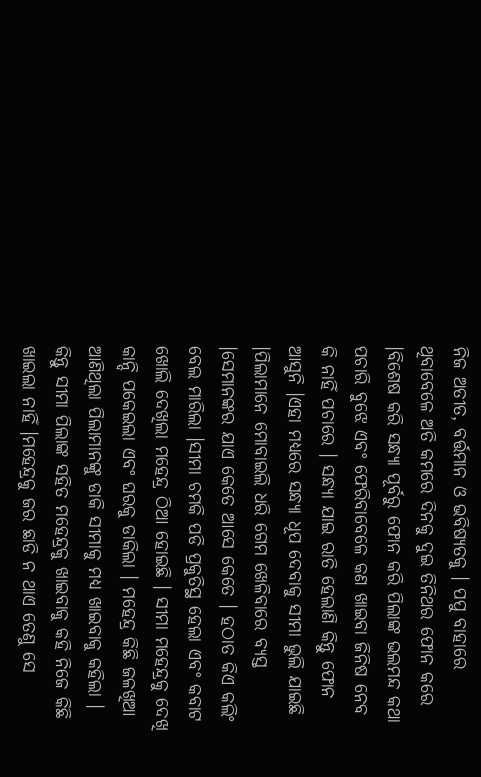ନିଜ ଅତୀତ, ବର୍ତ୍ତମାନ ଓ ଭବିଷ୍ୟତକୁ । ପପୁ ବାହାରେ ଥିବାବେଳେ ଅତି କମରେ ଦିନକୁ ଦୁଇ ତିନିଥର ଫୋନ କରେ ।ବିଶେଷ କରି ସନ୍ଧ୍ୟା ପୂର୍ବରୁ ଫୋନ କରି ପିଲାଙ୍କ ଭଲମନ୍ଦ କଥା ପଚାରି ବୁଝେ ଏବଂ ଫେରିବାବେଳେ କଣ ଖାଇବା ଜିନିଷ ନେବ କି ନାହିଁ ପଚାରେ । ସନ୍ଧ୍ୟା ଯାଇ ରାତି ହେଲାଣି କିନ୍ତୁ ଫୋନ ଆସୁନି ।ଏହା ମଧ୍ୟରେ ସନ୍ଧ୍ୟା ଧୂପ ଦେବାକୁ ସୀମା ଭୁଲି ଯାଇଛି ।ପିଲାମାନେ ମୋବାଇଲି ଧରି ଗେମ ଖେଳିବାରେ ବ୍ୟସ୍ତ ।ସେମାନଙ୍କର ଯାଏ କେତେ ଆସେ କେତେ । ହଠାତ କିଏ କଲିଂ ବେଲ ମାରିଲା ।ସୀମା ଚମକି ପଡି ପ୍ରକୁତିସ୍ଥ ହେଲା ଏବଂ କବାଟ ଖୋଲି ଦେଖିଲା ମହେନ୍ଦ୍ର ଠିଆ ହୋଇଛି । ସୀମା ମହେନ୍ଦ୍ରକୁ ଦେଖି କାନ୍ଦି ପକେଇଲା ଏବଂ ଘରକୁ ଡାକିଲା । ମହେନ୍ଦ୍ର କିଛି ଜଳଖିଆ ଆଣିଥିଲା ପିଲାମାନଙ୍କୁ ଡାକି ସୀମାକୁ ମଧ୍ୟ ଖାଇବାକୁ କହିଲା । କିନ୍ତୁ ସୀମା ପିଲାଙ୍କ ସହିତ ମହେନ୍ଦ୍ରକୁ ଖାଇବାକୁ କହି ନିଜେ କିଛି ଖାଇଲା ନାହିଁ ।ମହେନ୍ଦ୍ରକୁ ଜର ଛାଡି ନ ଥାଏ ତେଣୁ ସେ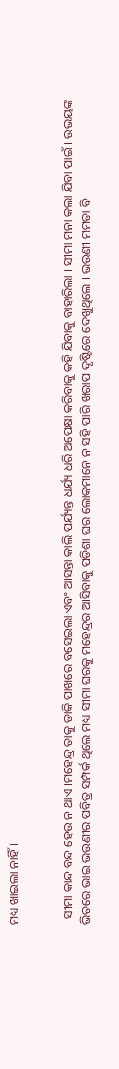ମଧ୍ୟ ଖାଇଲା ନାହିଁ ।


  ସୀମା କାନ୍ଦ ବନ୍ଦ ହେଉ ନ ଥାଏ ।ମହେନ୍ଦ୍ର ତାକୁ ଡାକି ପାଖରେ ବସେଇଲା ଏବଂ ଆସନ୍ତା କାଲି ପର୍ଯ୍ୟନ୍ତ ଧର୍ଯ୍ୟ ଧରି ଅପେକ୍ଷା କରିବାକୁ କହି ଯିବାକୁ ବାହାରିଲା । ସୀମା ମନା କଲା ଯିବା ପାଇଁ । ଉଭୟଙ୍କ ଭିତରେ ଭାଇ ଭଉଣୀର ପବିତ୍ର ସମ୍ପର୍କ ଥିଲେ ମଧ୍ୟ ସୀମା ଘରକୁ ମହେନ୍ଦ୍ରର ଆସିବାକୁ ପଡିଶା ଘର ଲୋକମାନେ ନ ସହି ପାରି ଖରାପ ଦୃଷ୍ଟିରେ ଦେଖୁଥିଲେ । ଭଉଣୀ ମମତା ବି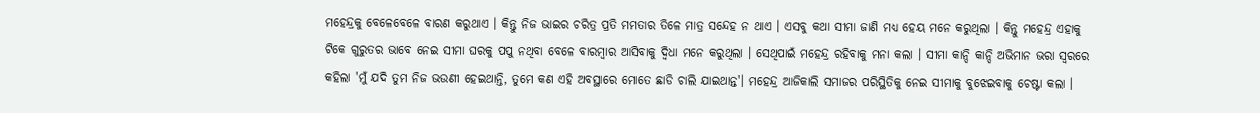ମହେନ୍ଦ୍ରକୁ ବେଳେବେଳେ ବାରଣ କରୁଥାଏ । କିନ୍ତୁ ନିଜ ଭାଇର ଚରିତ୍ର ପ୍ରତି ମମତାର ତିଳେ ମାତ୍ର ସନ୍ଦେହ ନ ଥାଏ । ଏସବୁ କଥା ସୀମା ଜାଣି ମଧ୍ଯ ହେୟ ମନେ କରୁଥିଲା । କିନ୍ତୁ ମହେନ୍ଦ୍ର ଏହାକୁ ଟିକେ ଗୁରୁତର ଭାବେ ନେଇ ସୀମା ଘରକୁ ପପୁ ନଥିବା ବେଳେ ବାରମ୍ବାର ଆସିବାକୁ ଦ୍ଵିଧା ମନେ କରୁଥିଲା । ସେଥିପାଇଁ ମହେନ୍ଦ୍ର ରହିବାକୁ ମନା କଲା । ସୀମା କାନ୍ଦି କାନ୍ଦି ଅଭିମାନ ଭରା ସ୍ୱରରେ କହିଲା 'ମୁଁ ଯଦି ତୁମ ନିଜ ଭଉଣୀ ହେଇଥାନ୍ତି, ତୁମେ କଣ ଏହି ଅବସ୍ଥାରେ ମୋତେ ଛାଡି ଚାଲି ଯାଇଥାନ୍ତ'। ମହେନ୍ଦ୍ର ଆଜିକାଲି ସମାଜର ପରିସ୍ଥିତିକୁ ନେଇ ସୀମାକୁ ବୁଝେଇବାକୁ ଚେଷ୍ଟା କଲା ।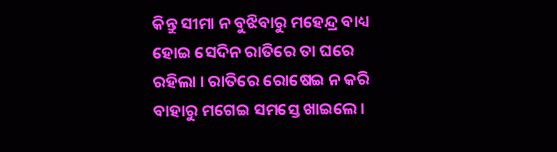କିନ୍ତୁ ସୀମା ନ ବୁଝିବାରୁ ମହେନ୍ଦ୍ର ବାଧ୍ୟ ହୋଇ ସେଦିନ ରାତିରେ ତା ଘରେ ରହିଲା । ରାତିରେ ରୋଷେଇ ନ କରି ବାହାରୁ ମଗେଇ ସମସ୍ତେ ଖାଇଲେ ।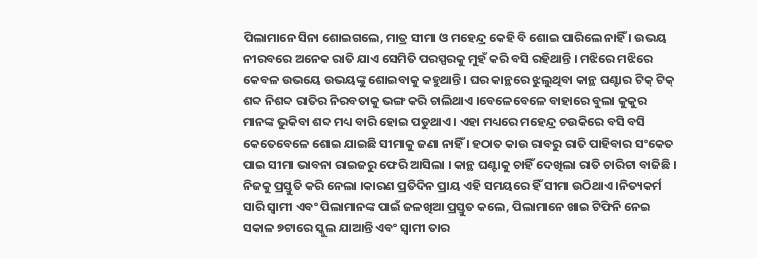ପିଲାମାନେ ସିନା ଶୋଇଗଲେ, ମାତ୍ର ସୀମା ଓ ମହେନ୍ଦ୍ର କେହି ବି ଶୋଇ ପାରିଲେ ନାହିଁ । ଉଭୟ ନୀରବରେ ଅନେକ ରାତି ଯାଏ ସେମିତି ପରସ୍ପରକୁ ମୁହଁ କରି ବସି ରହିଥାନ୍ତି । ମଝିରେ ମଝିରେ କେବଳ ଉଭୟେ ଉଭୟଙ୍କୁ ଶୋଇବାକୁ କହୁଥାନ୍ତି । ଘର କାନ୍ଥରେ ଝୁଲୁଥିବା କାନ୍ଥ ଘଣ୍ଟାର ଟିକ୍ ଟିକ୍ ଶବ୍ଦ ନିଶବ୍ଦ ରାତିର ନିରବତାକୁ ଭଙ୍ଗ କରି ଚାଲିଥାଏ ।ବେଳେବେଳେ ବାହାରେ ବୁଲା କୁକୁର ମାନଙ୍କ ଭୁକିବା ଶବ୍ଦ ମଧ୍ୟ ବାରି ହୋଇ ପଡୁଥାଏ । ଏହା ମଧ୍ୟରେ ମହେନ୍ଦ୍ର ଚଉକିରେ ବସି ବସି କେତେବେଳେ ଶୋଇ ଯାଇଛି ସୀମାକୁ ଜଣା ନାହିଁ । ହଠାତ କାଉ ରାବରୁ ରାତି ପାହିବାର ସଂକେତ ପାଇ ସୀମା ଭାବନା ରାଇଜରୁ ଫେରି ଆସିଲା । କାନ୍ଥ ଘଣ୍ଟାକୁ ଚାହିଁ ଦେଖିଲା ରାତି ଚାରିଟା ବାଜିଛି । ନିଜକୁ ପ୍ରସ୍ତୁତି କରି ନେଲା ।କାରଣ ପ୍ରତିଦିନ ପ୍ରାୟ ଏହି ସମୟରେ ହିଁ ସୀମା ଉଠିଥାଏ ।ନିତ୍ୟକର୍ମ ସାରି ସ୍ୱାମୀ ଏବଂ ପିଲାମାନଙ୍କ ପାଇଁ ଜଳଖିଆ ପ୍ରସ୍ତୁତ କଲେ, ପିଲାମାନେ ଖାଇ ଟିଫିନି ନେଇ ସକାଳ ୭ଟାରେ ସ୍କୁଲ ଯାଆନ୍ତି ଏବଂ ସ୍ୱାମୀ ତାର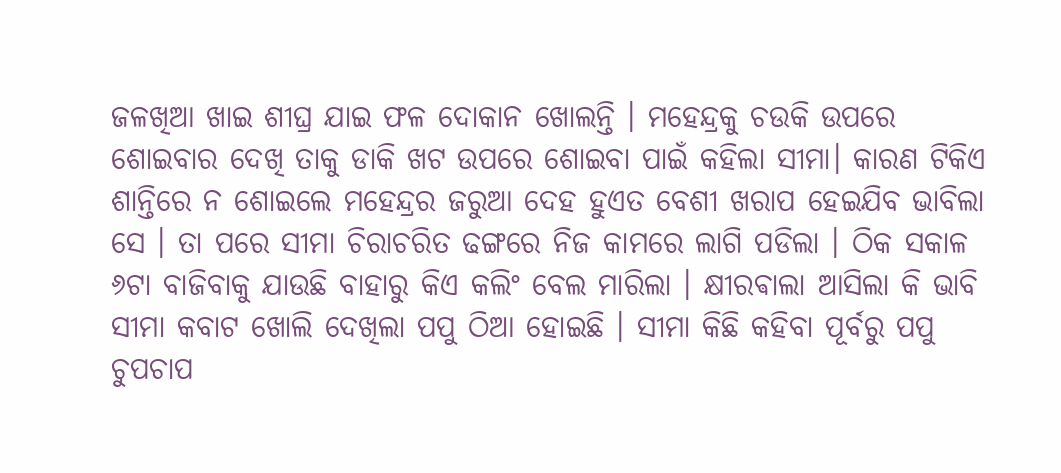ଜଳଖିଆ ଖାଇ ଶୀଘ୍ର ଯାଇ ଫଳ ଦୋକାନ ଖୋଲନ୍ତି । ମହେନ୍ଦ୍ରକୁ ଚଉକି ଉପରେ ଶୋଇବାର ଦେଖି ତାକୁ ଡାକି ଖଟ ଉପରେ ଶୋଇବା ପାଇଁ କହିଲା ସୀମା। କାରଣ ଟିକିଏ ଶାନ୍ତିରେ ନ ଶୋଇଲେ ମହେନ୍ଦ୍ରର ଜରୁଆ ଦେହ ହୁଏତ ବେଶୀ ଖରାପ ହେଇଯିବ ଭାବିଲା ସେ । ତା ପରେ ସୀମା ଚିରାଚରିତ ଢଙ୍ଗରେ ନିଜ କାମରେ ଲାଗି ପଡିଲା । ଠିକ ସକାଳ ୬ଟା ବାଜିବାକୁ ଯାଉଛି ବାହାରୁ କିଏ କଲିଂ ବେଲ ମାରିଲା । କ୍ଷୀରଵାଲା ଆସିଲା କି ଭାବି ସୀମା କବାଟ ଖୋଲି ଦେଖିଲା ପପୁ ଠିଆ ହୋଇଛି । ସୀମା କିଛି କହିବା ପୂର୍ବରୁ ପପୁ ଚୁପଚାପ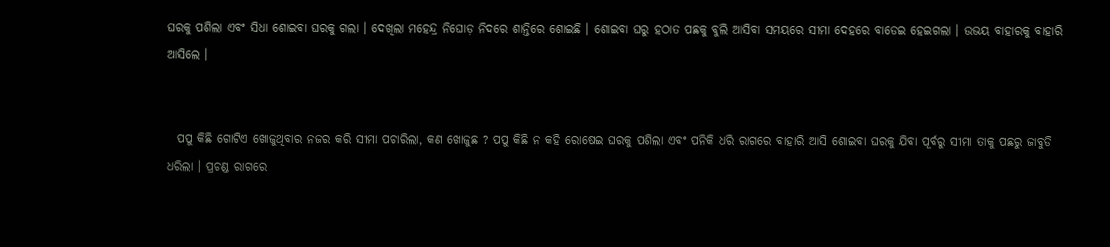ଘରକୁ ପଶିଲା ଏବଂ ସିଧା ଶୋଇବା ଘରକୁ ଗଲା । ଦେଖିଲା ମହେନ୍ଦ୍ର ନିଘୋଡ଼ ନିଦରେ ଶାନ୍ତିରେ ଶୋଇଛି । ଶୋଇବା ଘରୁ ହଠାତ ପଛକୁ ବୁଲି ଆସିବା ସମୟରେ ସୀମା ଦେହରେ ବାଡେଇ ହେଇଗଲା । ଉଭୟ ବାହାରକୁ ବାହାରି ଆସିଲେ ।


  ପପୁ କିଛି ଗୋଟିଏ ଖୋଜୁଥିବାର ନଜର କରି ସୀମା ପଚାରିଲା, କଣ ଖୋଜୁଛ ? ପପୁ କିଛି ନ କହି ରୋଷେଇ ଘରକୁ ପଶିଲା ଏବଂ ପନିକି ଧରି ରାଗରେ ବାହାରି ଆସି ଶୋଇବା ଘରକୁ ଯିବା ପୂର୍ବରୁ ସୀମା ତାକୁ ପଛରୁ ଜାବୁଡି ଧରିଲା । ପ୍ରଚଣ୍ଡ ରାଗରେ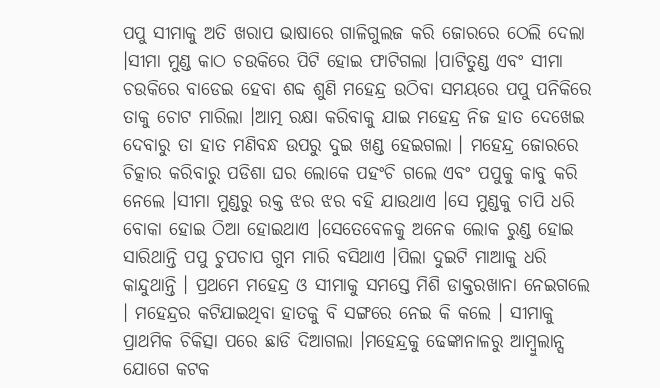ପପୁ ସୀମାକୁ ଅତି ଖରାପ ଭାଷାରେ ଗାଳିଗୁଲଜ କରି ଜୋରରେ ଠେଲି ଦେଲା ।ସୀମା ମୁଣ୍ଡ କାଠ ଚଉକିରେ ପିଟି ହୋଇ ଫାଟିଗଲା ।ପାଟିତୁଣ୍ଡ ଏବଂ ସୀମା ଚଉକିରେ ବାଡେଇ ହେବା ଶବ୍ଦ ଶୁଣି ମହେନ୍ଦ୍ର ଉଠିବା ସମୟରେ ପପୁ ପନିକିରେ ତାକୁ ଚୋଟ ମାରିଲା ।ଆତ୍ମ ରକ୍ଷା କରିବାକୁ ଯାଇ ମହେନ୍ଦ୍ର ନିଜ ହାତ ଦେଖେଇ ଦେବାରୁ ତା ହାତ ମଣିବନ୍ଧ ଉପରୁ ଦୁଇ ଖଣ୍ଡ ହେଇଗଲା । ମହେନ୍ଦ୍ର ଜୋରରେ ଚିତ୍କାର କରିବାରୁ ପଡିଶା ଘର ଲୋକେ ପହଂଚି ଗଲେ ଏବଂ ପପୁକୁ କାବୁ କରି ନେଲେ ।ସୀମା ମୁଣ୍ଡରୁ ରକ୍ତ ଝର ଝର ବହି ଯାଉଥାଏ ।ସେ ମୁଣ୍ଡକୁ ଚାପି ଧରି ବୋକା ହୋଇ ଠିଆ ହୋଇଥାଏ ।ସେତେବେଳକୁ ଅନେକ ଲୋକ ରୁଣ୍ଡ ହୋଇ ସାରିଥାନ୍ତି ପପୁ ଚୁପଚାପ ଗୁମ ମାରି ବସିଥାଏ ।ପିଲା ଦୁଇଟି ମାଆକୁ ଧରି କାନ୍ଦୁଥାନ୍ତି । ପ୍ରଥମେ ମହେନ୍ଦ୍ର ଓ ସୀମାକୁ ସମସ୍ତେ ମିଶି ଡାକ୍ତରଖାନା ନେଇଗଲେ । ମହେନ୍ଦ୍ରର କଟିଯାଇଥିବା ହାତକୁ ବି ସଙ୍ଗରେ ନେଇ କି କଲେ । ସୀମାକୁ ପ୍ରାଥମିକ ଚିକିତ୍ସା ପରେ ଛାଡି ଦିଆଗଲା ।ମହେନ୍ଦ୍ରକୁ ଢେଙ୍କାନାଳରୁ ଆମ୍ବୁଲାନ୍ସ ଯୋଗେ କଟକ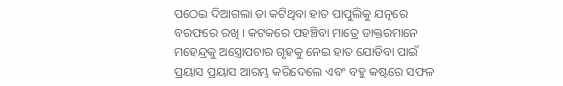ପଠେଇ ଦିଆଗଲା ତା କଟିଥିବା ହାତ ପାପୁଲିକୁ ଯତ୍ନରେ ବରଫରେ ରଖି । କଟକରେ ପହଞ୍ଚିବା ମାତ୍ରେ ଡାକ୍ତରମାନେ ମହେନ୍ଦ୍ରକୁ ଅସ୍ତ୍ରୋପଚାର ଗୃହକୁ ନେଇ ହାତ ଯୋଡିବା ପାଇଁ ପ୍ରୟାସ ପ୍ରୟାସ ଆରମ୍ଭ କରିଦେଲେ ଏବଂ ବହୁ କଷ୍ଟରେ ସଫଳ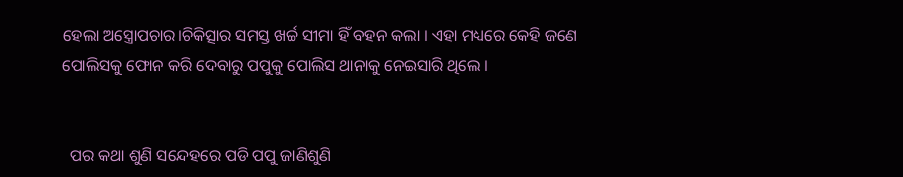ହେଲା ଅସ୍ତ୍ରୋପଚାର।ଚିକିତ୍ସାର ସମସ୍ତ ଖର୍ଚ୍ଚ ସୀମା ହିଁ ବହନ କଲା । ଏହା ମଧ୍ୟରେ କେହି ଜଣେ ପୋଲିସକୁ ଫୋନ କରି ଦେବାରୁ ପପୁକୁ ପୋଲିସ ଥାନାକୁ ନେଇସାରି ଥିଲେ ।


  ପର କଥା ଶୁଣି ସନ୍ଦେହରେ ପଡି ପପୁ ଜାଣିଶୁଣି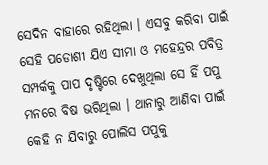ସେଦିନ ବାହାରେ ରହିଥିଲା । ଏସବୁ କରିବା ପାଇଁ ସେହି ପଡୋଶୀ ଯିଏ ସୀମା ଓ ମହେନ୍ଦ୍ରର ପବିତ୍ର ସମ୍ପର୍କକୁ ପାପ ଦୃଷ୍ଟିରେ ଦେଖୁଥିଲା ସେ ହିଁ ପପୁ ମନରେ ବିଷ ଭରିଥିଲା । ଥାନାରୁ ଆଣିବା ପାଇଁ କେହି ନ ଯିବାରୁ ପୋଲିସ ପପୁକୁ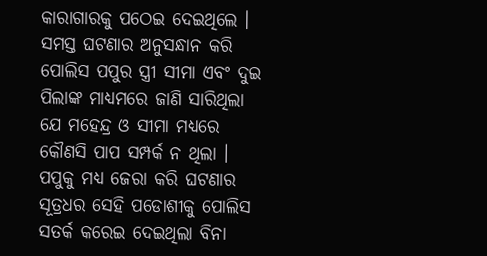କାରାଗାରକୁ ପଠେଇ ଦେଇଥିଲେ । ସମସ୍ତ ଘଟଣାର ଅନୁସନ୍ଧାନ କରି ପୋଲିସ ପପୁର ସ୍ତ୍ରୀ ସୀମା ଏବଂ ଦୁଇ ପିଲାଙ୍କ ମାଧ୍ୟମରେ ଜାଣି ସାରିଥିଲା ଯେ ମହେନ୍ଦ୍ର ଓ ସୀମା ମଧ୍ୟରେ କୌଣସି ପାପ ସମ୍ପର୍କ ନ ଥିଲା । ପପୁକୁ ମଧ୍ୟ ଜେରା କରି ଘଟଣାର ସୂତ୍ରଧର ସେହି ପଡୋଶୀକୁ ପୋଲିସ ସତର୍କ କରେଇ ଦେଇଥିଲା ବିନା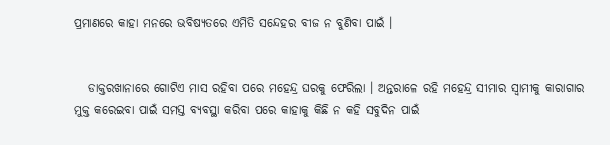ପ୍ରମାଣରେ କାହା ମନରେ ଭବିଷ୍ୟତରେ ଏମିତି ସନ୍ଦେହର ବୀଜ ନ ବୁଣିବା ପାଇଁ ।


   ଡାକ୍ତରଖାନାରେ ଗୋଟିଏ ମାସ ରହିବା ପରେ ମହେନ୍ଦ୍ର ଘରକୁ ଫେରିଲା । ଅନ୍ତରାଳେ ରହି ମହେନ୍ଦ୍ର ସୀମାର ସ୍ୱାମୀକୁ କାରାଗାର ମୁକ୍ତ କରେଇବା ପାଇଁ ସମସ୍ତ ବ୍ୟବସ୍ଥା କରିବା ପରେ କାହାକୁ କିଛି ନ କହି ସବୁଦିନ ପାଇଁ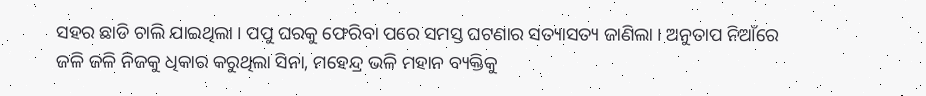ସହର ଛାଡି ଚାଲି ଯାଇଥିଲା । ପପୁ ଘରକୁ ଫେରିବା ପରେ ସମସ୍ତ ଘଟଣାର ସତ୍ୟାସତ୍ୟ ଜାଣିଲା । ଅନୁତାପ ନିଆଁରେ ଜଳି ଜଳି ନିଜକୁ ଧିକାର କରୁଥିଲା ସିନା, ମହେନ୍ଦ୍ର ଭଳି ମହାନ ବ୍ୟକ୍ତିକୁ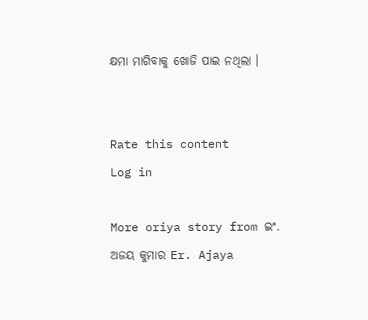କ୍ଷମା ମାଗିବାକୁ ଖୋଜି ପାଇ ନଥିଲା ।


Rate this content
Log in

More oriya story from ଇଂ. ଅଜୟ କୁମାର Er. Ajaya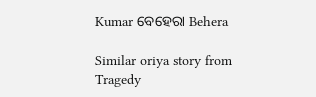Kumar ବେହେରା Behera

Similar oriya story from Tragedy